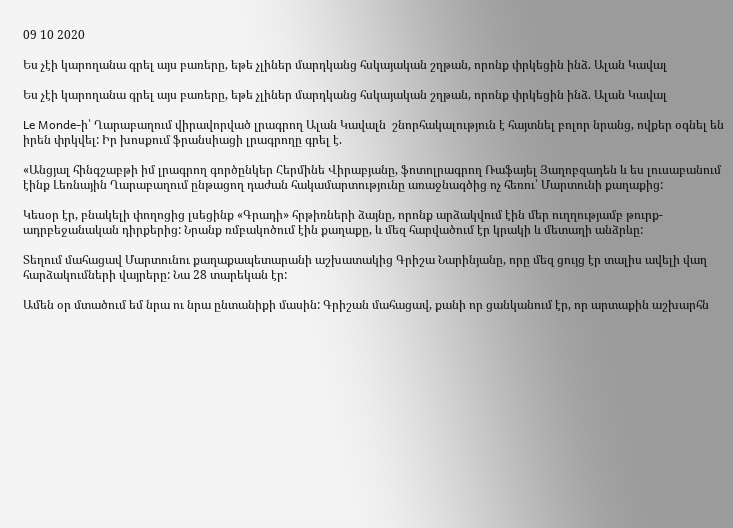09 10 2020

Ես չէի կարողանա գրել այս բառերը, եթե չլիներ մարդկանց հսկայական շղթան, որոնք փրկեցին ինձ. Ալան Կավալ

Ես չէի կարողանա գրել այս բառերը, եթե չլիներ մարդկանց հսկայական շղթան, որոնք փրկեցին ինձ. Ալան Կավալ

Le Monde-ի՝ Ղարաբաղում վիրավորված լրագրող Ալան Կավալն  շնորհակալություն է հայտնել բոլոր նրանց, ովքեր օգնել են իրեն փրկվել: Իր խոսքում ֆրանսիացի լրագրողը գրել է.

«Անցյալ հինգշաբթի իմ լրագրող գործընկեր Հերմինե Վիրաբյանը, ֆոտոլրագրող Ռաֆայել Յաղոբզադեն և ես լուսաբանում էինք Լեռնային Ղարաբաղում ընթացող դաժան հակամարտությունը առաջնագծից ոչ հեռու՝ Մարտունի քաղաքից:

Կեսօր էր, բնակելի փողոցից լսեցինք «Գրադի» հրթիռների ձայնը, որոնք արձակվում էին մեր ուղղությամբ թուրք-ադրբեջանական դիրքերից: Նրանք ռմբակոծում էին քաղաքը, և մեզ հարվածում էր կրակի և մետաղի անձրևը:

Տեղում մահացավ Մարտունու քաղաքապետարանի աշխատակից Գրիշա Նարինյանը, որը մեզ ցույց էր տալիս ավելի վաղ հարձակումների վայրերը: Նա 28 տարեկան էր:

Ամեն օր մտածում եմ նրա ու նրա ընտանիքի մասին: Գրիշան մահացավ, քանի որ ցանկանում էր, որ արտաքին աշխարհն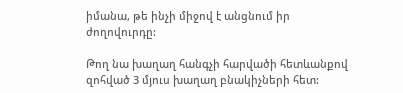իմանա, թե ինչի միջով է անցնում իր ժողովուրդը:

Թող նա խաղաղ հանգչի հարվածի հետևանքով զոհված 3 մյուս խաղաղ բնակիչների հետ: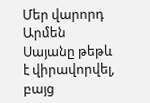Մեր վարորդ Արմեն Սայանը թեթև է վիրավորվել, բայց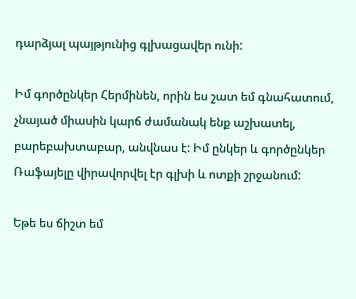դարձյալ պայթյունից գլխացավեր ունի:

Իմ գործընկեր Հերմինեն, որին ես շատ եմ գնահատում, չնայած միասին կարճ ժամանակ ենք աշխատել, բարեբախտաբար, անվնաս է: Իմ ընկեր և գործընկեր Ռաֆայելը վիրավորվել էր գլխի և ոտքի շրջանում:

Եթե ես ճիշտ եմ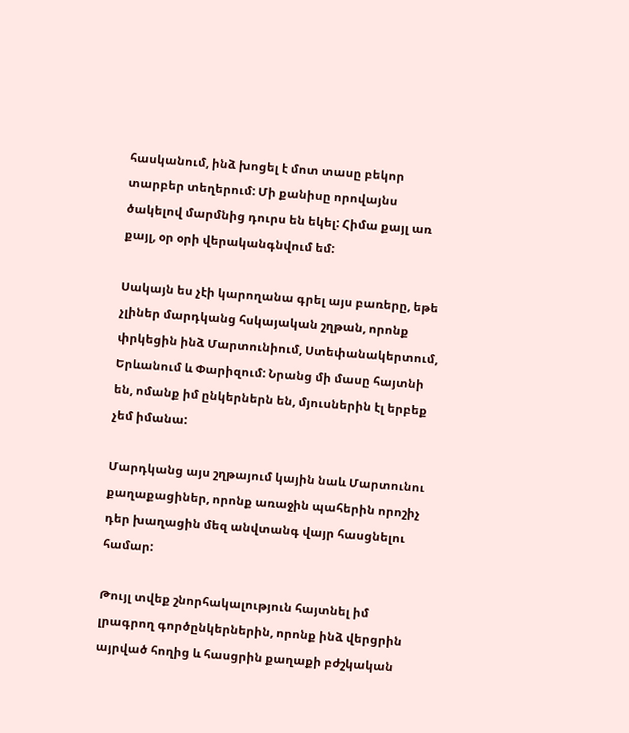հասկանում, ինձ խոցել է մոտ տասը բեկոր տարբեր տեղերում: Մի քանիսը որովայնս ծակելով մարմնից դուրս են եկել: Հիմա քայլ առ քայլ, օր օրի վերականգնվում եմ:

Սակայն ես չէի կարողանա գրել այս բառերը, եթե չլիներ մարդկանց հսկայական շղթան, որոնք փրկեցին ինձ Մարտունիում, Ստեփանակերտում, Երևանում և Փարիզում: Նրանց մի մասը հայտնի են, ոմանք իմ ընկերներն են, մյուսներին էլ երբեք չեմ իմանա:

Մարդկանց այս շղթայում կային նաև Մարտունու քաղաքացիներ, որոնք առաջին պահերին որոշիչ դեր խաղացին մեզ անվտանգ վայր հասցնելու համար:

Թույլ տվեք շնորհակալություն հայտնել իմ լրագրող գործընկերներին, որոնք ինձ վերցրին այրված հողից և հասցրին քաղաքի բժշկական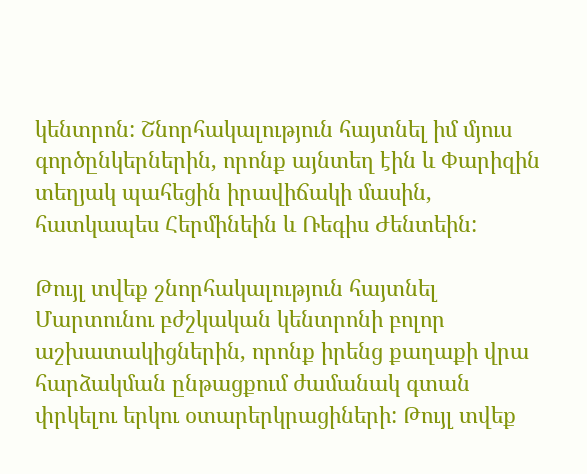կենտրոն: Շնորհակալություն հայտնել իմ մյուս գործընկերներին, որոնք այնտեղ էին և Փարիզին տեղյակ պահեցին իրավիճակի մասին, հատկապես Հերմինեին և Ռեգիս Ժենտեին:

Թույլ տվեք շնորհակալություն հայտնել Մարտունու բժշկական կենտրոնի բոլոր աշխատակիցներին, որոնք իրենց քաղաքի վրա հարձակման ընթացքում ժամանակ գտան փրկելու երկու օտարերկրացիների: Թույլ տվեք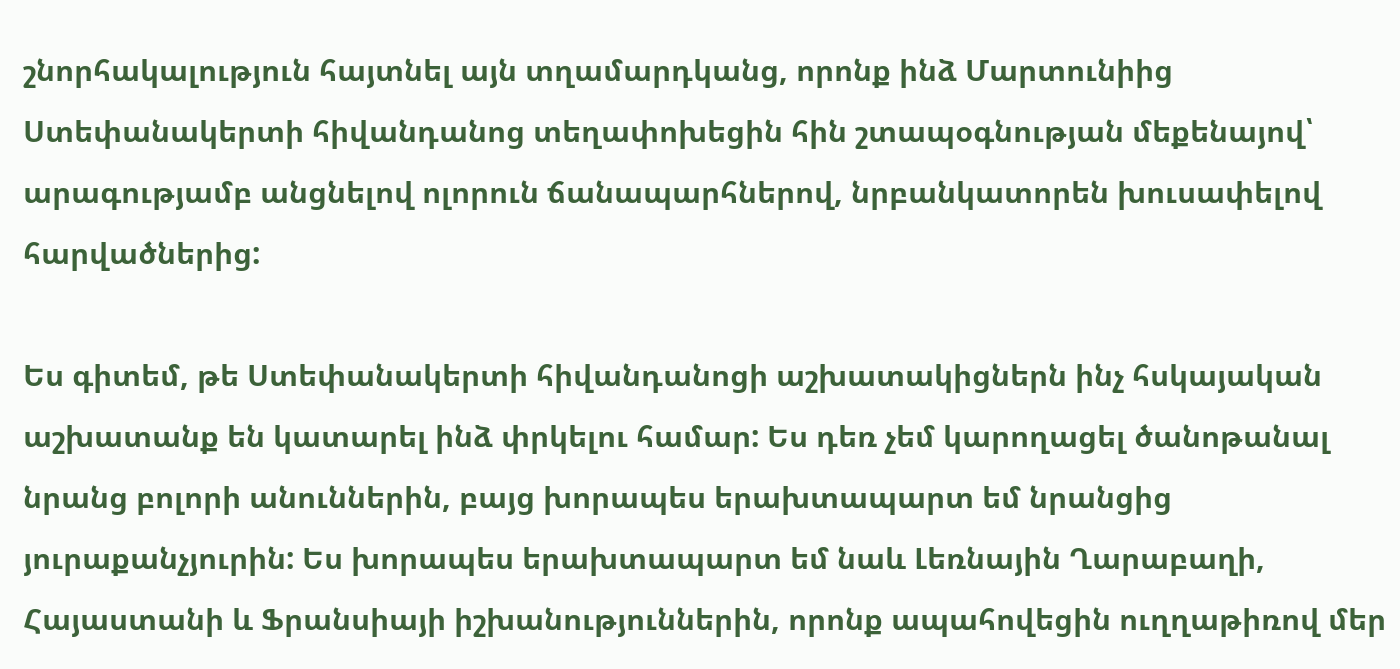շնորհակալություն հայտնել այն տղամարդկանց, որոնք ինձ Մարտունիից Ստեփանակերտի հիվանդանոց տեղափոխեցին հին շտապօգնության մեքենայով՝ արագությամբ անցնելով ոլորուն ճանապարհներով, նրբանկատորեն խուսափելով հարվածներից:

Ես գիտեմ, թե Ստեփանակերտի հիվանդանոցի աշխատակիցներն ինչ հսկայական աշխատանք են կատարել ինձ փրկելու համար: Ես դեռ չեմ կարողացել ծանոթանալ նրանց բոլորի անուններին, բայց խորապես երախտապարտ եմ նրանցից յուրաքանչյուրին: Ես խորապես երախտապարտ եմ նաև Լեռնային Ղարաբաղի, Հայաստանի և Ֆրանսիայի իշխանություններին, որոնք ապահովեցին ուղղաթիռով մեր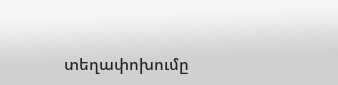տեղափոխումը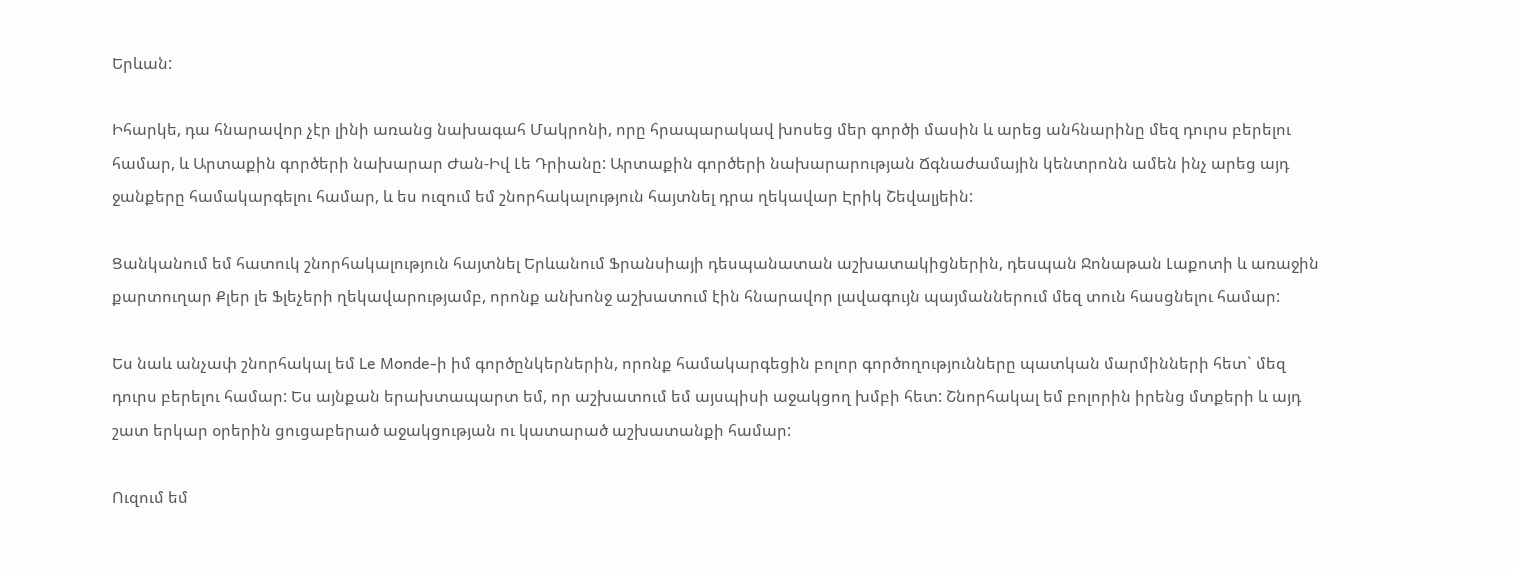Երևան:

Իհարկե, դա հնարավոր չէր լինի առանց նախագահ Մակրոնի, որը հրապարակավ խոսեց մեր գործի մասին և արեց անհնարինը մեզ դուրս բերելու համար, և Արտաքին գործերի նախարար Ժան-Իվ Լե Դրիանը: Արտաքին գործերի նախարարության Ճգնաժամային կենտրոնն ամեն ինչ արեց այդ ջանքերը համակարգելու համար, և ես ուզում եմ շնորհակալություն հայտնել դրա ղեկավար Էրիկ Շեվալյեին:

Ցանկանում եմ հատուկ շնորհակալություն հայտնել Երևանում Ֆրանսիայի դեսպանատան աշխատակիցներին, դեսպան Ջոնաթան Լաքոտի և առաջին քարտուղար Քլեր լե Ֆլեչերի ղեկավարությամբ, որոնք անխոնջ աշխատում էին հնարավոր լավագույն պայմաններում մեզ տուն հասցնելու համար:

Ես նաև անչափ շնորհակալ եմ Le Monde-ի իմ գործընկերներին, որոնք համակարգեցին բոլոր գործողությունները պատկան մարմինների հետ` մեզ դուրս բերելու համար: Ես այնքան երախտապարտ եմ, որ աշխատում եմ այսպիսի աջակցող խմբի հետ: Շնորհակալ եմ բոլորին իրենց մտքերի և այդ շատ երկար օրերին ցուցաբերած աջակցության ու կատարած աշխատանքի համար:

Ուզում եմ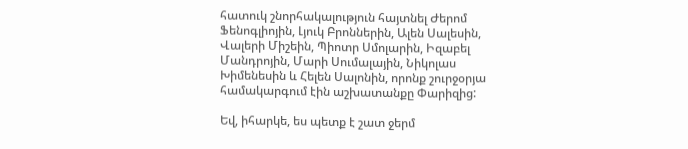հատուկ շնորհակալություն հայտնել Ժերոմ Ֆենոգլիոյին, Լյուկ Բրոններին, Ալեն Սալեսին, Վալերի Միշեին, Պիոտր Սմոլարին, Իզաբել Մանդրոյին, Մարի Սումալային, Նիկոլաս Խիմենեսին և Հելեն Սալոնին, որոնք շուրջօրյա համակարգում էին աշխատանքը Փարիզից:

Եվ, իհարկե, ես պետք է շատ ջերմ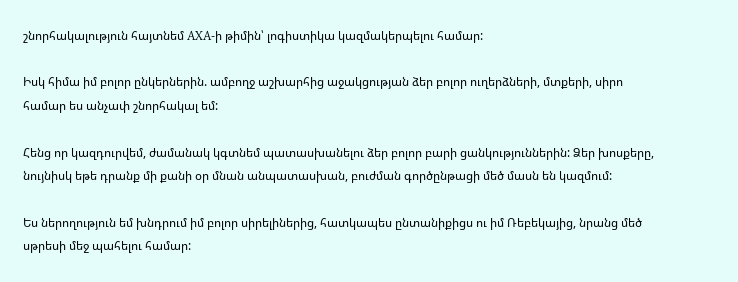շնորհակալություն հայտնեմ AXA-ի թիմին՝ լոգիստիկա կազմակերպելու համար:

Իսկ հիմա իմ բոլոր ընկերներին. ամբողջ աշխարհից աջակցության ձեր բոլոր ուղերձների, մտքերի, սիրո համար ես անչափ շնորհակալ եմ:

Հենց որ կազդուրվեմ, ժամանակ կգտնեմ պատասխանելու ձեր բոլոր բարի ցանկություններին: Ձեր խոսքերը, նույնիսկ եթե դրանք մի քանի օր մնան անպատասխան, բուժման գործընթացի մեծ մասն են կազմում:

Ես ներողություն եմ խնդրում իմ բոլոր սիրելիներից, հատկապես ընտանիքիցս ու իմ Ռեբեկայից, նրանց մեծ սթրեսի մեջ պահելու համար: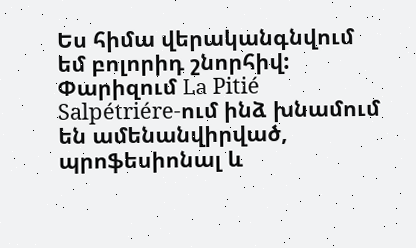Ես հիմա վերականգնվում եմ բոլորիդ շնորհիվ: Փարիզում La Pitié Salpétriére-ում ինձ խնամում են ամենանվիրված, պրոֆեսիոնալ և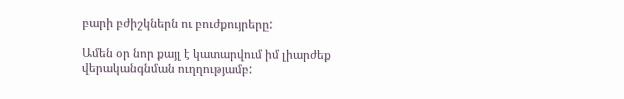բարի բժիշկներն ու բուժքույրերը:

Ամեն օր նոր քայլ է կատարվում իմ լիարժեք վերականգնման ուղղությամբ: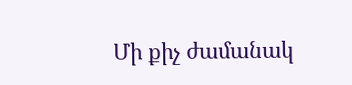Մի քիչ ժամանակ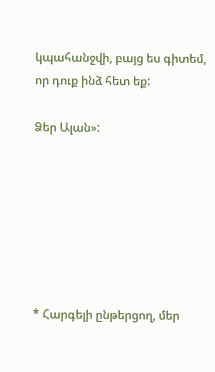կպահանջվի, բայց ես գիտեմ, որ դուք ինձ հետ եք:

Ձեր Ալան»:







* Հարգելի ընթերցող, մեր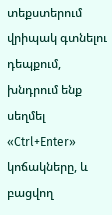տեքստերում վրիպակ գտնելու դեպքում, խնդրում ենք սեղմել «Ctrl+Enter» կոճակները, և բացվող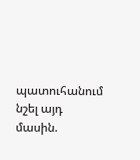պատուհանում նշել այդ մասին.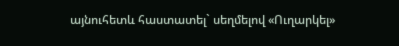այնուհետև հաստատել` սեղմելով «Ուղարկել»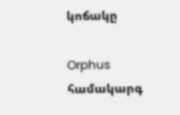կոճակը

Orphus համակարգ